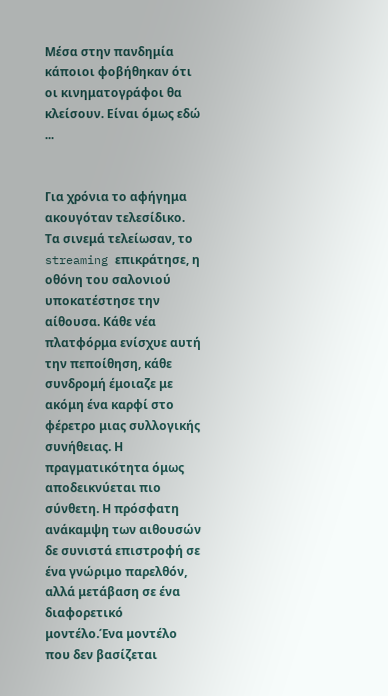Μέσα στην πανδημία κάποιοι φοβήθηκαν ότι οι κινηματογράφοι θα κλείσουν. Είναι όμως εδώ ...


Για χρόνια το αφήγημα ακουγόταν τελεσίδικο. Τα σινεμά τελείωσαν, το streaming επικράτησε, η οθόνη του σαλονιού υποκατέστησε την αίθουσα. Κάθε νέα πλατφόρμα ενίσχυε αυτή την πεποίθηση, κάθε συνδρομή έμοιαζε με ακόμη ένα καρφί στο φέρετρο μιας συλλογικής συνήθειας. Η πραγματικότητα όμως αποδεικνύεται πιο σύνθετη. Η πρόσφατη ανάκαμψη των αιθουσών δε συνιστά επιστροφή σε ένα γνώριμο παρελθόν, αλλά μετάβαση σε ένα διαφορετικό μοντέλο.Ένα μοντέλο που δεν βασίζεται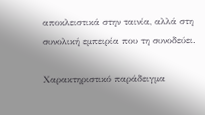αποκλειστικά στην ταινία, αλλά στη συνολική εμπειρία που τη συνοδεύει.

Χαρακτηριστικό παράδειγμα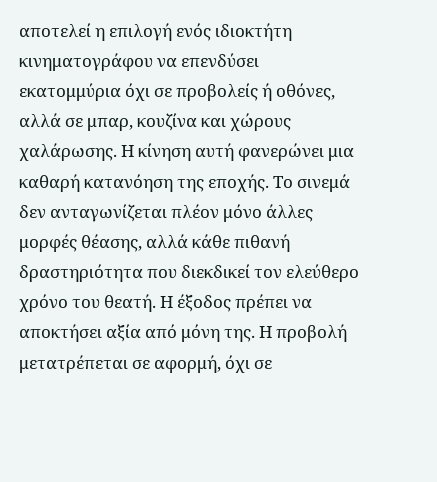αποτελεί η επιλογή ενός ιδιοκτήτη κινηματογράφου να επενδύσει εκατομμύρια όχι σε προβολείς ή οθόνες, αλλά σε μπαρ, κουζίνα και χώρους χαλάρωσης. Η κίνηση αυτή φανερώνει μια καθαρή κατανόηση της εποχής. Το σινεμά δεν ανταγωνίζεται πλέον μόνο άλλες μορφές θέασης, αλλά κάθε πιθανή δραστηριότητα που διεκδικεί τον ελεύθερο χρόνο του θεατή. Η έξοδος πρέπει να αποκτήσει αξία από μόνη της. Η προβολή μετατρέπεται σε αφορμή, όχι σε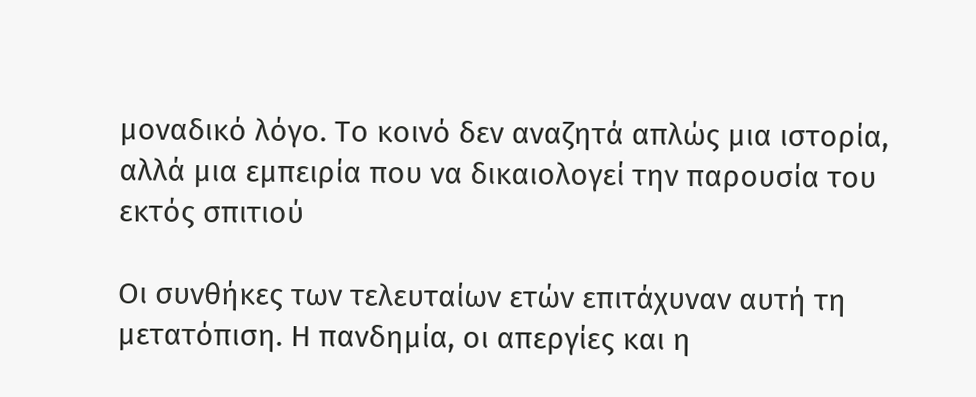μοναδικό λόγο. Το κοινό δεν αναζητά απλώς μια ιστορία, αλλά μια εμπειρία που να δικαιολογεί την παρουσία του εκτός σπιτιού

Οι συνθήκες των τελευταίων ετών επιτάχυναν αυτή τη μετατόπιση. Η πανδημία, οι απεργίες και η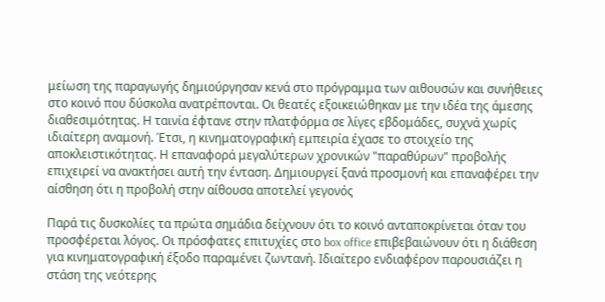μείωση της παραγωγής δημιούργησαν κενά στο πρόγραμμα των αιθουσών και συνήθειες στο κοινό που δύσκολα ανατρέπονται. Οι θεατές εξοικειώθηκαν με την ιδέα της άμεσης διαθεσιμότητας. Η ταινία έφτανε στην πλατφόρμα σε λίγες εβδομάδες, συχνά χωρίς ιδιαίτερη αναμονή. Έτσι, η κινηματογραφική εμπειρία έχασε το στοιχείο της αποκλειστικότητας. Η επαναφορά μεγαλύτερων χρονικών "παραθύρων" προβολής επιχειρεί να ανακτήσει αυτή την ένταση. Δημιουργεί ξανά προσμονή και επαναφέρει την αίσθηση ότι η προβολή στην αίθουσα αποτελεί γεγονός

Παρά τις δυσκολίες τα πρώτα σημάδια δείχνουν ότι το κοινό ανταποκρίνεται όταν του προσφέρεται λόγος. Οι πρόσφατες επιτυχίες στο box office επιβεβαιώνουν ότι η διάθεση για κινηματογραφική έξοδο παραμένει ζωντανή. Ιδιαίτερο ενδιαφέρον παρουσιάζει η στάση της νεότερης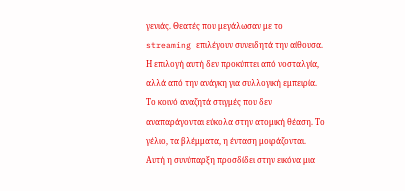γενιάς. Θεατές που μεγάλωσαν με το streaming επιλέγουν συνειδητά την αίθουσα. Η επιλογή αυτή δεν προκύπτει από νοσταλγία, αλλά από την ανάγκη για συλλογική εμπειρία. Το κοινό αναζητά στιγμές που δεν αναπαράγονται εύκολα στην ατομική θέαση. Το γέλιο, τα βλέμματα, η ένταση μοιράζονται. Αυτή η συνύπαρξη προσδίδει στην εικόνα μια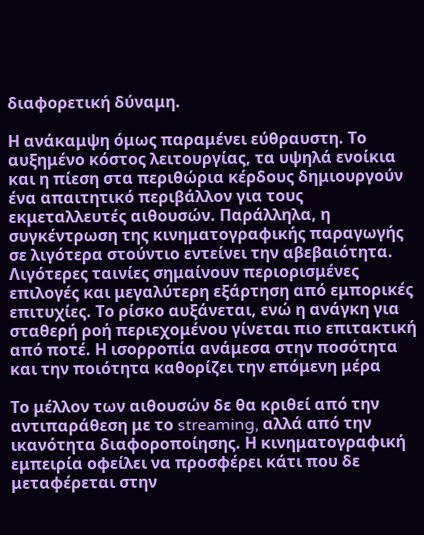διαφορετική δύναμη.

Η ανάκαμψη όμως παραμένει εύθραυστη. Το αυξημένο κόστος λειτουργίας, τα υψηλά ενοίκια και η πίεση στα περιθώρια κέρδους δημιουργούν ένα απαιτητικό περιβάλλον για τους εκμεταλλευτές αιθουσών. Παράλληλα, η συγκέντρωση της κινηματογραφικής παραγωγής σε λιγότερα στούντιο εντείνει την αβεβαιότητα. Λιγότερες ταινίες σημαίνουν περιορισμένες επιλογές και μεγαλύτερη εξάρτηση από εμπορικές επιτυχίες. Το ρίσκο αυξάνεται, ενώ η ανάγκη για σταθερή ροή περιεχομένου γίνεται πιο επιτακτική από ποτέ. Η ισορροπία ανάμεσα στην ποσότητα και την ποιότητα καθορίζει την επόμενη μέρα

Το μέλλον των αιθουσών δε θα κριθεί από την αντιπαράθεση με το streaming, αλλά από την ικανότητα διαφοροποίησης. Η κινηματογραφική εμπειρία οφείλει να προσφέρει κάτι που δε μεταφέρεται στην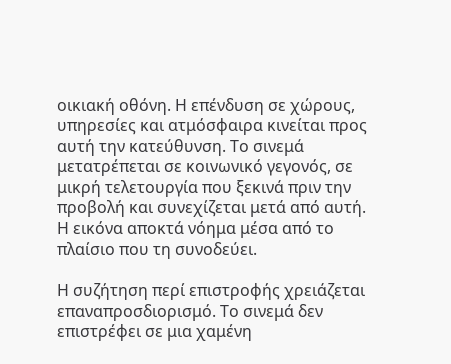οικιακή οθόνη. Η επένδυση σε χώρους, υπηρεσίες και ατμόσφαιρα κινείται προς αυτή την κατεύθυνση. Το σινεμά μετατρέπεται σε κοινωνικό γεγονός, σε μικρή τελετουργία που ξεκινά πριν την προβολή και συνεχίζεται μετά από αυτή. Η εικόνα αποκτά νόημα μέσα από το πλαίσιο που τη συνοδεύει.

Η συζήτηση περί επιστροφής χρειάζεται επαναπροσδιορισμό. Το σινεμά δεν επιστρέφει σε μια χαμένη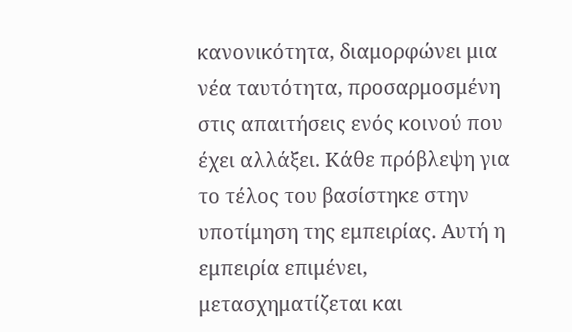κανονικότητα, διαμορφώνει μια νέα ταυτότητα, προσαρμοσμένη στις απαιτήσεις ενός κοινού που έχει αλλάξει. Κάθε πρόβλεψη για το τέλος του βασίστηκε στην υποτίμηση της εμπειρίας. Αυτή η εμπειρία επιμένει, μετασχηματίζεται και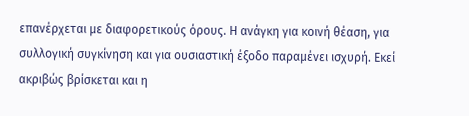επανέρχεται με διαφορετικούς όρους. Η ανάγκη για κοινή θέαση, για συλλογική συγκίνηση και για ουσιαστική έξοδο παραμένει ισχυρή. Εκεί ακριβώς βρίσκεται και η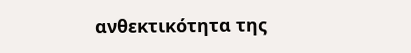ανθεκτικότητα της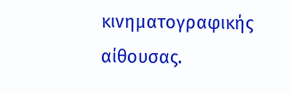κινηματογραφικής αίθουσας.